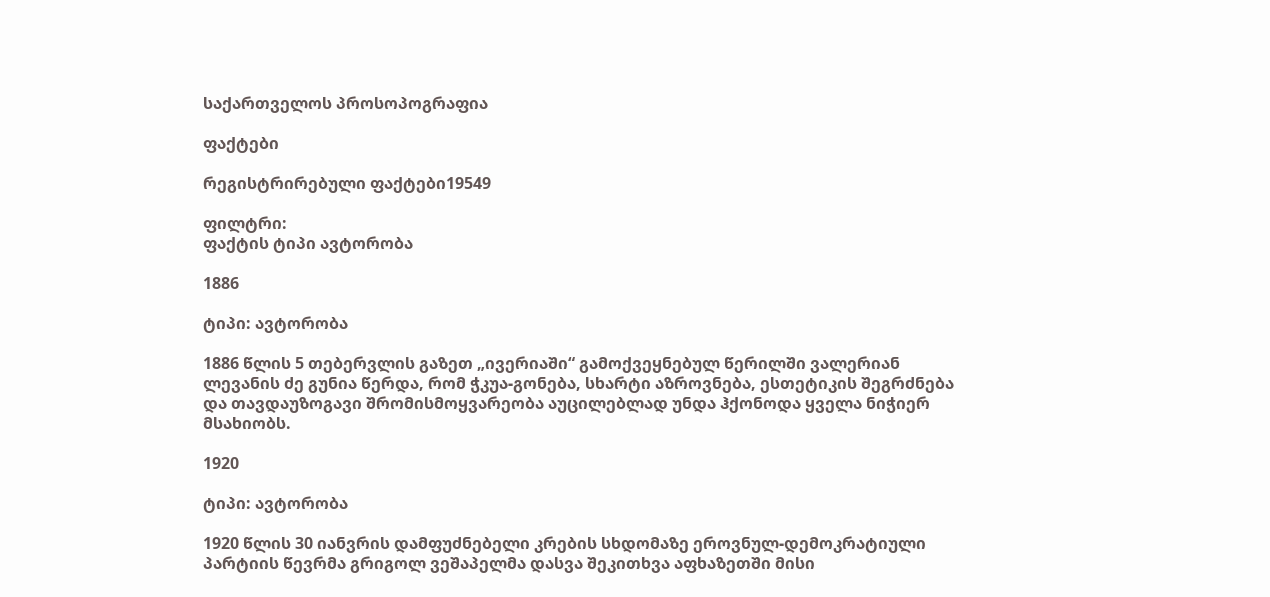საქართველოს პროსოპოგრაფია

ფაქტები

რეგისტრირებული ფაქტები19549

ფილტრი:
ფაქტის ტიპი ავტორობა

1886

ტიპი: ავტორობა

1886 წლის 5 თებერვლის გაზეთ „ივერიაში“ გამოქვეყნებულ წერილში ვალერიან ლევანის ძე გუნია წერდა, რომ ჭკუა-გონება, სხარტი აზროვნება, ესთეტიკის შეგრძნება და თავდაუზოგავი შრომისმოყვარეობა აუცილებლად უნდა ჰქონოდა ყველა ნიჭიერ მსახიობს.

1920

ტიპი: ავტორობა

1920 წლის 30 იანვრის დამფუძნებელი კრების სხდომაზე ეროვნულ-დემოკრატიული პარტიის წევრმა გრიგოლ ვეშაპელმა დასვა შეკითხვა აფხაზეთში მისი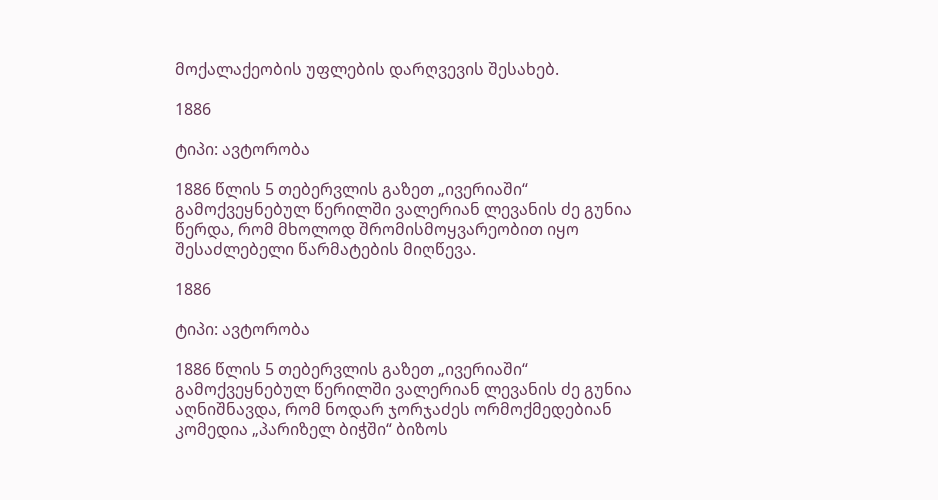მოქალაქეობის უფლების დარღვევის შესახებ.

1886

ტიპი: ავტორობა

1886 წლის 5 თებერვლის გაზეთ „ივერიაში“ გამოქვეყნებულ წერილში ვალერიან ლევანის ძე გუნია წერდა, რომ მხოლოდ შრომისმოყვარეობით იყო შესაძლებელი წარმატების მიღწევა.

1886

ტიპი: ავტორობა

1886 წლის 5 თებერვლის გაზეთ „ივერიაში“ გამოქვეყნებულ წერილში ვალერიან ლევანის ძე გუნია აღნიშნავდა, რომ ნოდარ ჯორჯაძეს ორმოქმედებიან კომედია „პარიზელ ბიჭში“ ბიზოს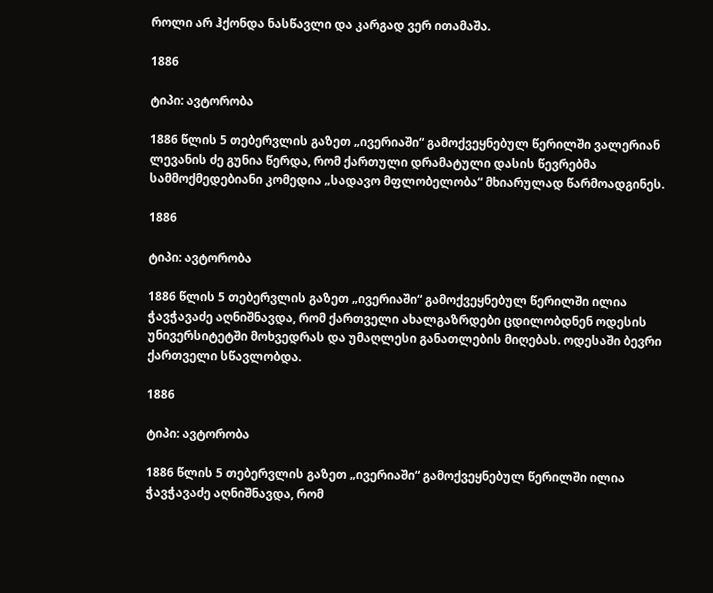როლი არ ჰქონდა ნასწავლი და კარგად ვერ ითამაშა.

1886

ტიპი: ავტორობა

1886 წლის 5 თებერვლის გაზეთ „ივერიაში“ გამოქვეყნებულ წერილში ვალერიან ლევანის ძე გუნია წერდა, რომ ქართული დრამატული დასის წევრებმა სამმოქმედებიანი კომედია „სადავო მფლობელობა“ მხიარულად წარმოადგინეს.

1886

ტიპი: ავტორობა

1886 წლის 5 თებერვლის გაზეთ „ივერიაში“ გამოქვეყნებულ წერილში ილია ჭავჭავაძე აღნიშნავდა, რომ ქართველი ახალგაზრდები ცდილობდნენ ოდესის უნივერსიტეტში მოხვედრას და უმაღლესი განათლების მიღებას. ოდესაში ბევრი ქართველი სწავლობდა.

1886

ტიპი: ავტორობა

1886 წლის 5 თებერვლის გაზეთ „ივერიაში“ გამოქვეყნებულ წერილში ილია ჭავჭავაძე აღნიშნავდა, რომ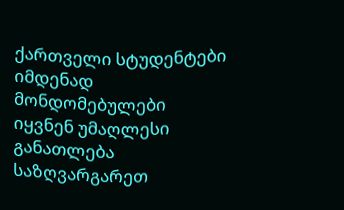ქართველი სტუდენტები იმდენად მონდომებულები იყვნენ უმაღლესი განათლება საზღვარგარეთ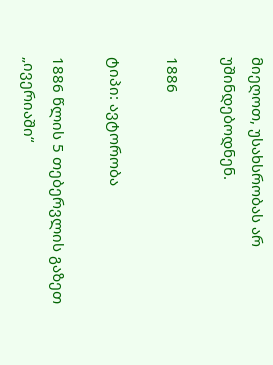მიეღოთ, უსახსრობას არ უშინდებოდნენ.

1886

ტიპი: ავტორობა

1886 წლის 5 თებერვლის გაზეთ „ივერიაში“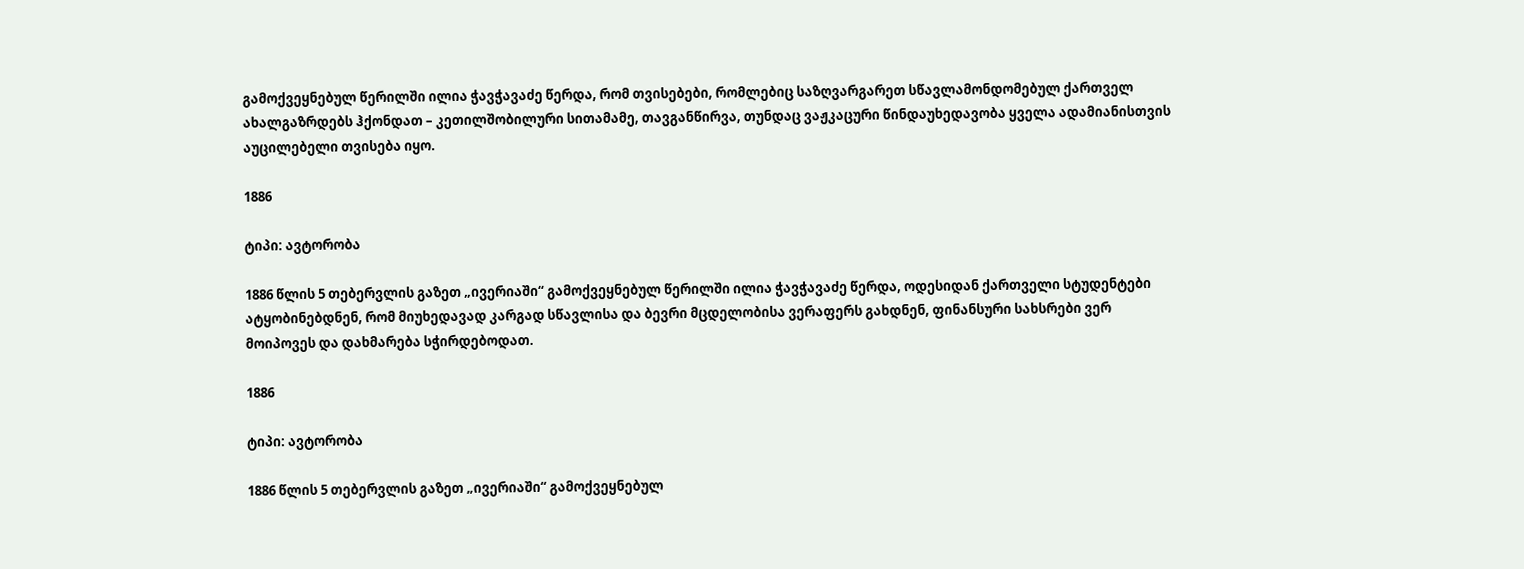გამოქვეყნებულ წერილში ილია ჭავჭავაძე წერდა, რომ თვისებები, რომლებიც საზღვარგარეთ სწავლამონდომებულ ქართველ ახალგაზრდებს ჰქონდათ – კეთილშობილური სითამამე, თავგანწირვა, თუნდაც ვაჟკაცური წინდაუხედავობა ყველა ადამიანისთვის აუცილებელი თვისება იყო.

1886

ტიპი: ავტორობა

1886 წლის 5 თებერვლის გაზეთ „ივერიაში“ გამოქვეყნებულ წერილში ილია ჭავჭავაძე წერდა, ოდესიდან ქართველი სტუდენტები ატყობინებდნენ, რომ მიუხედავად კარგად სწავლისა და ბევრი მცდელობისა ვერაფერს გახდნენ, ფინანსური სახსრები ვერ მოიპოვეს და დახმარება სჭირდებოდათ.

1886

ტიპი: ავტორობა

1886 წლის 5 თებერვლის გაზეთ „ივერიაში“ გამოქვეყნებულ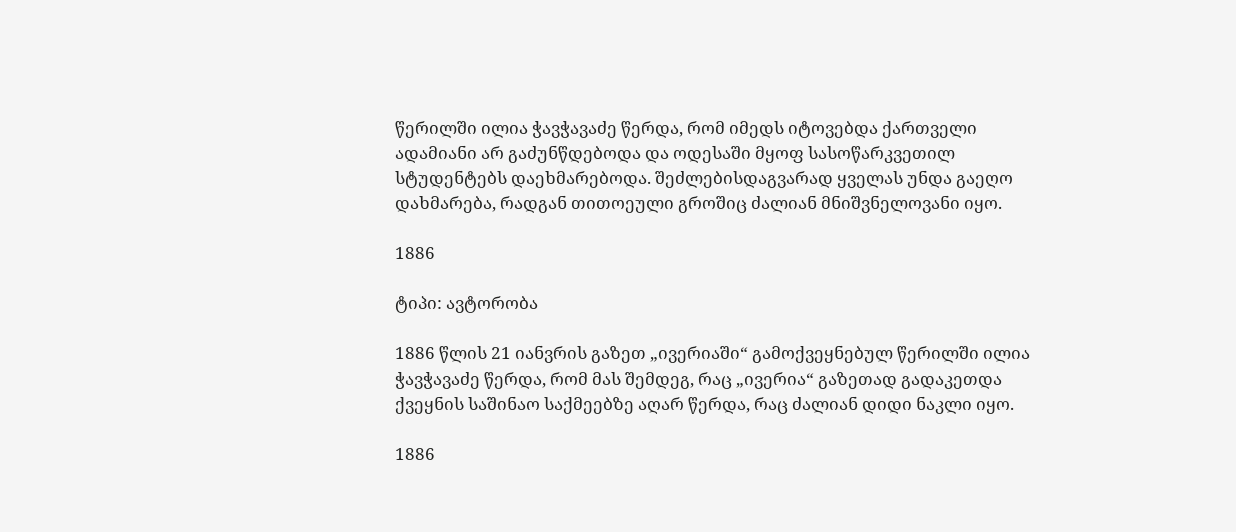წერილში ილია ჭავჭავაძე წერდა, რომ იმედს იტოვებდა ქართველი ადამიანი არ გაძუნწდებოდა და ოდესაში მყოფ სასოწარკვეთილ სტუდენტებს დაეხმარებოდა. შეძლებისდაგვარად ყველას უნდა გაეღო დახმარება, რადგან თითოეული გროშიც ძალიან მნიშვნელოვანი იყო.

1886

ტიპი: ავტორობა

1886 წლის 21 იანვრის გაზეთ „ივერიაში“ გამოქვეყნებულ წერილში ილია ჭავჭავაძე წერდა, რომ მას შემდეგ, რაც „ივერია“ გაზეთად გადაკეთდა ქვეყნის საშინაო საქმეებზე აღარ წერდა, რაც ძალიან დიდი ნაკლი იყო.

1886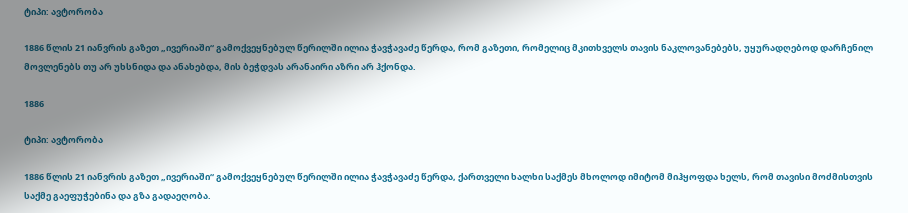ტიპი: ავტორობა

1886 წლის 21 იანვრის გაზეთ „ივერიაში“ გამოქვეყნებულ წერილში ილია ჭავჭავაძე წერდა, რომ გაზეთი, რომელიც მკითხველს თავის ნაკლოვანებებს, უყურადღებოდ დარჩენილ მოვლენებს თუ არ უხსნიდა და ანახებდა, მის ბეჭდვას არანაირი აზრი არ ჰქონდა.

1886

ტიპი: ავტორობა

1886 წლის 21 იანვრის გაზეთ „ივერიაში“ გამოქვეყნებულ წერილში ილია ჭავჭავაძე წერდა, ქართველი ხალხი საქმეს მხოლოდ იმიტომ მიჰყოფდა ხელს, რომ თავისი მოძმისთვის საქმე გაეფუჭებინა და გზა გადაეღობა.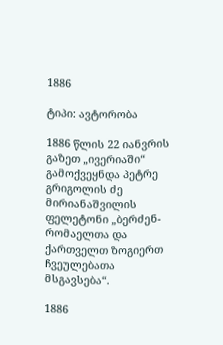1886

ტიპი: ავტორობა

1886 წლის 22 იანვრის გაზეთ „ივერიაში“ გამოქვეყნდა პეტრე გრიგოლის ძე მირიანაშვილის ფელეტონი „ბერძენ-რომაელთა და ქართველთ ზოგიერთ ჩვეულებათა მსგავსება“.

1886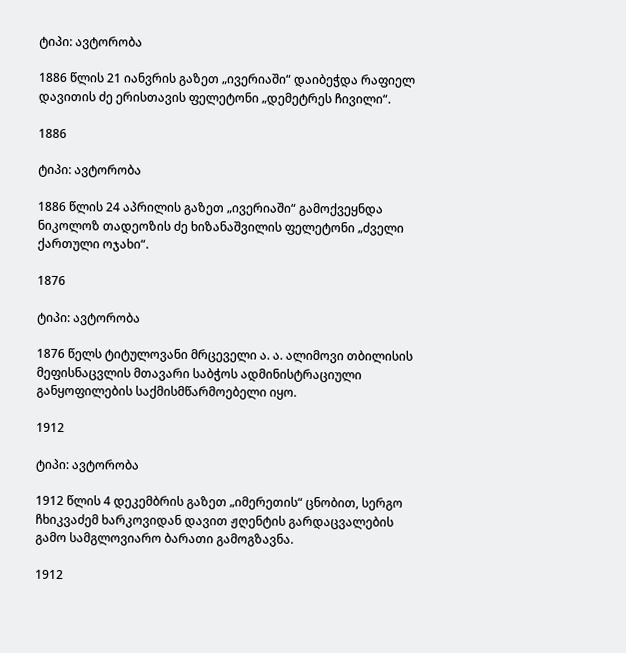ტიპი: ავტორობა

1886 წლის 21 იანვრის გაზეთ „ივერიაში“ დაიბეჭდა რაფიელ დავითის ძე ერისთავის ფელეტონი „დემეტრეს ჩივილი“.

1886

ტიპი: ავტორობა

1886 წლის 24 აპრილის გაზეთ „ივერიაში“ გამოქვეყნდა ნიკოლოზ თადეოზის ძე ხიზანაშვილის ფელეტონი „ძველი ქართული ოჯახი“.

1876

ტიპი: ავტორობა

1876 წელს ტიტულოვანი მრცეველი ა. ა. ალიმოვი თბილისის მეფისნაცვლის მთავარი საბჭოს ადმინისტრაციული განყოფილების საქმისმწარმოებელი იყო.

1912

ტიპი: ავტორობა

1912 წლის 4 დეკემბრის გაზეთ „იმერეთის“ ცნობით, სერგო ჩხიკვაძემ ხარკოვიდან დავით ჟღენტის გარდაცვალების გამო სამგლოვიარო ბარათი გამოგზავნა.

1912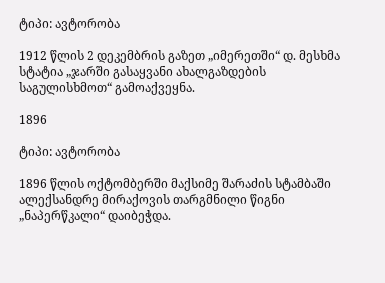ტიპი: ავტორობა

1912 წლის 2 დეკემბრის გაზეთ „იმერეთში“ დ. მესხმა სტატია „ჯარში გასაყვანი ახალგაზდების საგულისხმოთ“ გამოაქვეყნა.

1896

ტიპი: ავტორობა

1896 წლის ოქტომბერში მაქსიმე შარაძის სტამბაში ალექსანდრე მირაქოვის თარგმნილი წიგნი „ნაპერწკალი“ დაიბეჭდა.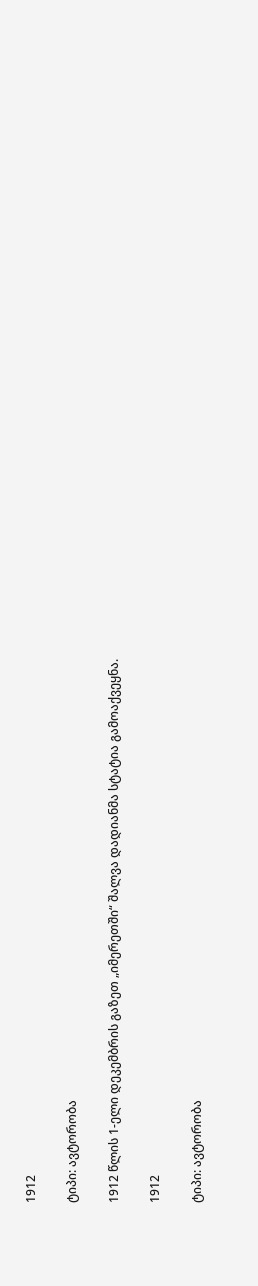1912

ტიპი: ავტორობა

1912 წლის 1-ელი დეკემბრის გაზეთ „იმერეთში“ შალვა დადიანმა სტატია გამოაქვეყნა.

1912

ტიპი: ავტორობა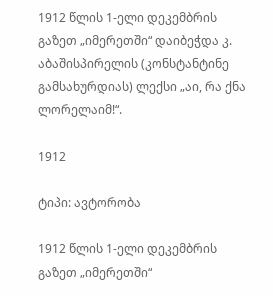1912 წლის 1-ელი დეკემბრის გაზეთ „იმერეთში“ დაიბეჭდა კ. აბაშისპირელის (კონსტანტინე გამსახურდიას) ლექსი „აი, რა ქნა ლორელაიმ!“.

1912

ტიპი: ავტორობა

1912 წლის 1-ელი დეკემბრის გაზეთ „იმერეთში“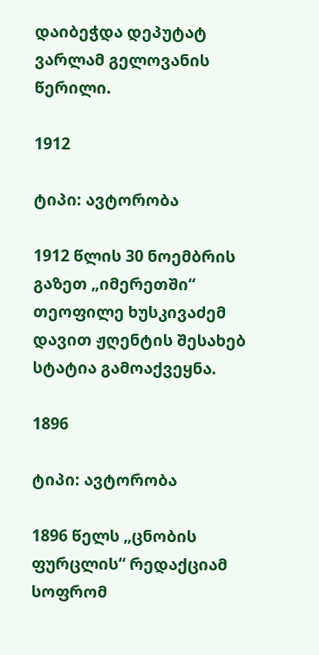დაიბეჭდა დეპუტატ ვარლამ გელოვანის წერილი.

1912

ტიპი: ავტორობა

1912 წლის 30 ნოემბრის გაზეთ „იმერეთში“ თეოფილე ხუსკივაძემ დავით ჟღენტის შესახებ სტატია გამოაქვეყნა.

1896

ტიპი: ავტორობა

1896 წელს „ცნობის ფურცლის“ რედაქციამ სოფრომ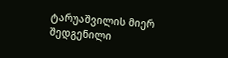ტარუაშვილის მიერ შედგენილი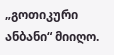„გოთიკური ანბანი“ მიიღო.